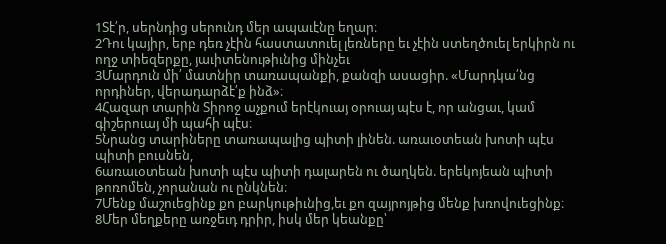1Տէ՛ր, սերնդից սերունդ մեր ապաւէնը եղար։
2Դու կայիր, երբ դեռ չէին հաստատուել լեռները եւ չէին ստեղծուել երկիրն ու ողջ տիեզերքը, յաւիտենութիւնից մինչեւ
3Մարդուն մի՛ մատնիր տառապանքի, քանզի ասացիր. «Մարդկա՛նց որդիներ, վերադարձէ՛ք ինձ»։
4Հազար տարին Տիրոջ աչքում երէկուայ օրուայ պէս է, որ անցաւ, կամ գիշերուայ մի պահի պէս։
5Նրանց տարիները տառապալից պիտի լինեն. առաւօտեան խոտի պէս պիտի բուսնեն,
6առաւօտեան խոտի պէս պիտի դալարեն ու ծաղկեն. երեկոյեան պիտի թոռոմեն, չորանան ու ընկնեն։
7Մենք մաշուեցինք քո բարկութիւնից,եւ քո զայրոյթից մենք խռովուեցինք։
8Մեր մեղքերը առջեւդ դրիր, իսկ մեր կեանքը՝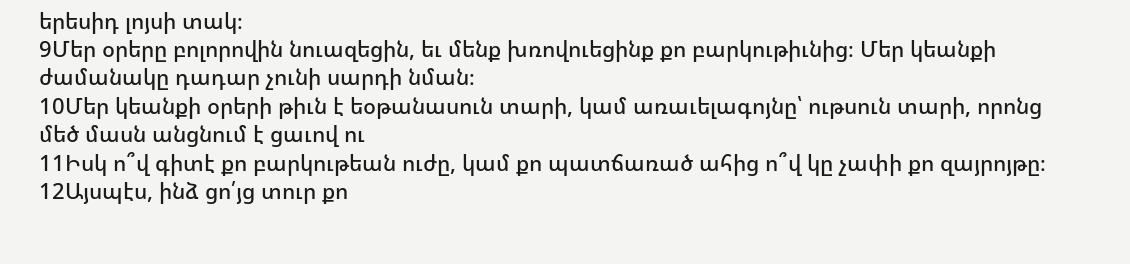երեսիդ լոյսի տակ։
9Մեր օրերը բոլորովին նուազեցին, եւ մենք խռովուեցինք քո բարկութիւնից։ Մեր կեանքի ժամանակը դադար չունի սարդի նման։
10Մեր կեանքի օրերի թիւն է եօթանասուն տարի, կամ առաւելագոյնը՝ ութսուն տարի, որոնց մեծ մասն անցնում է ցաւով ու
11Իսկ ո՞վ գիտէ քո բարկութեան ուժը, կամ քո պատճառած ահից ո՞վ կը չափի քո զայրոյթը։
12Այսպէս, ինձ ցո՛յց տուր քո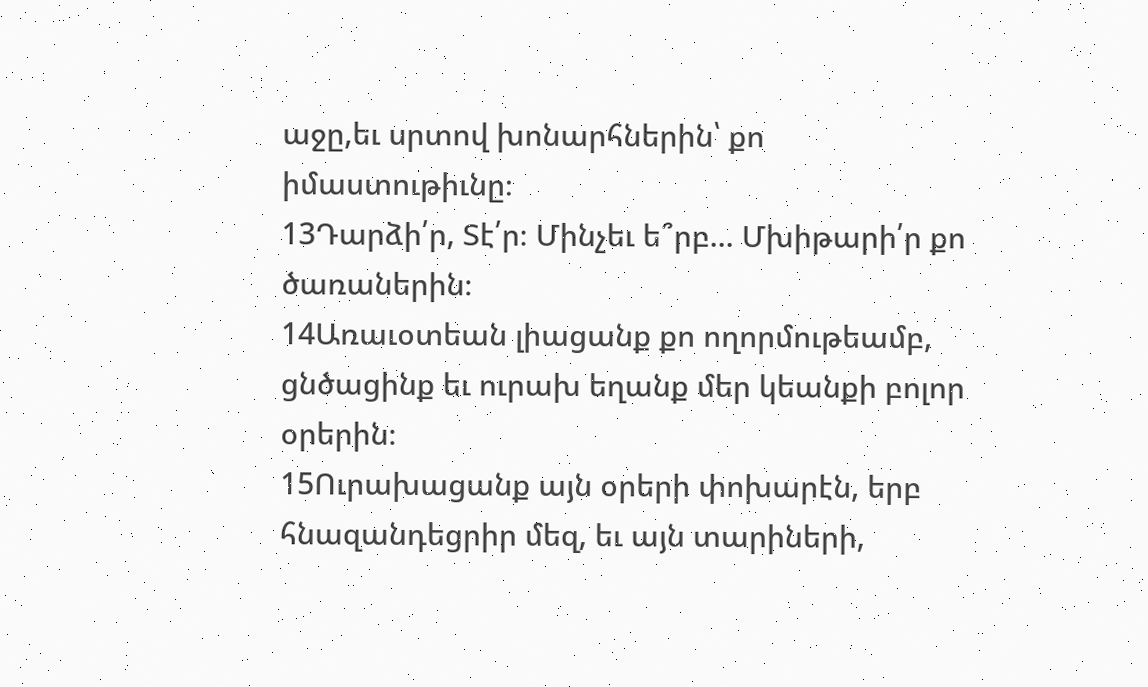աջը,եւ սրտով խոնարհներին՝ քո իմաստութիւնը։
13Դարձի՛ր, Տէ՛ր։ Մինչեւ ե՞րբ... Մխիթարի՛ր քո ծառաներին։
14Առաւօտեան լիացանք քո ողորմութեամբ, ցնծացինք եւ ուրախ եղանք մեր կեանքի բոլոր օրերին։
15Ուրախացանք այն օրերի փոխարէն, երբ հնազանդեցրիր մեզ, եւ այն տարիների,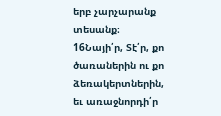երբ չարչարանք տեսանք։
16Նայի՛ր, Տէ՛ր, քո ծառաներին ու քո ձեռակերտներին, եւ առաջնորդի՛ր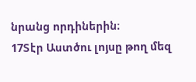նրանց որդիներին։
17Տէր Աստծու լոյսը թող մեզ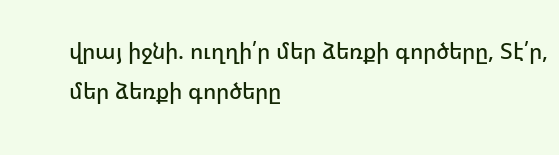վրայ իջնի. ուղղի՛ր մեր ձեռքի գործերը, Տէ՛ր, մեր ձեռքի գործերը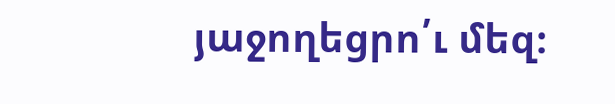յաջողեցրո՛ւ մեզ։